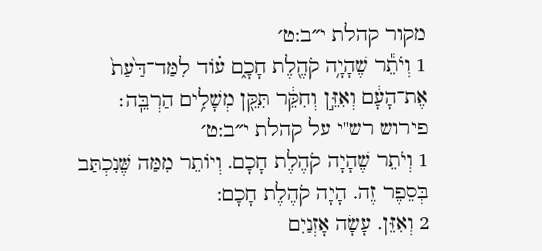מקור קהלת י״ב:ט׳
1 וְיֹתֵ֕ר שֶׁהָיָ֥ה קֹהֶ֖לֶת חָכָ֑ם ע֗וֹד לִמַּד־דַּ֙עַת֙ אֶת־הָעָ֔ם וְאִזֵּ֣ן וְחִקֵּ֔ר תִּקֵּ֖ן מְשָׁלִ֥ים הַרְבֵּֽה׃
פירוש רש"י על קהלת י״ב:ט׳
1 וְיֹתֵר שֶׁהָיָה קֹהֶלֶת חָכָם. וְיוֹתֵר מִמַּה שֶּׁנִכְתַּב בְּסֵפֶר זֶה. הָיָה קֹהֶלֶת חָכָם:
2 וְאִזֵּן. עָשָׂה אָזְנַיִם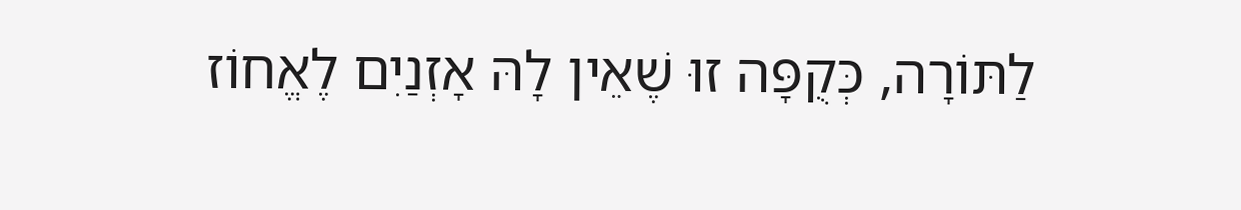לַתּוֹרָה, כְּקֻפָּה זוּ שֶׁאֵין לָהּ אָזְנַיִם לֶאֱחוֹז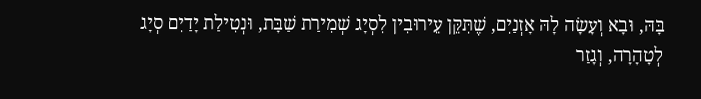בָּהּ, וּבָא וְעָשָׂה לָהּ אָזְנַיִם, שֶׁתִּקֵּן עֵירוּבִין לִסְיָג שְׁמִירַת שַׁבָּת, וּנְטִילַת יָדַיִם סְיָג לְטָהָרָה, וְגָזַר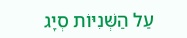עַל הַשְּׁנִיּוֹת סְיָג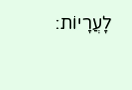לָעֲרָיוֹת: